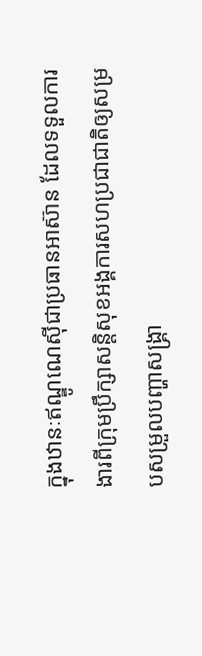ក្នុងឋានៈឥណ្ឌូណេស៊ីជាប្រធានអាស៊ាន ដែលទទួលការងារពីក្រុមប្រឹក្សាសន្តិសុខអង្គការសហប្រជាជាតិឲ្យសម្របសម្រួលបញ្ហាសង្គ្រា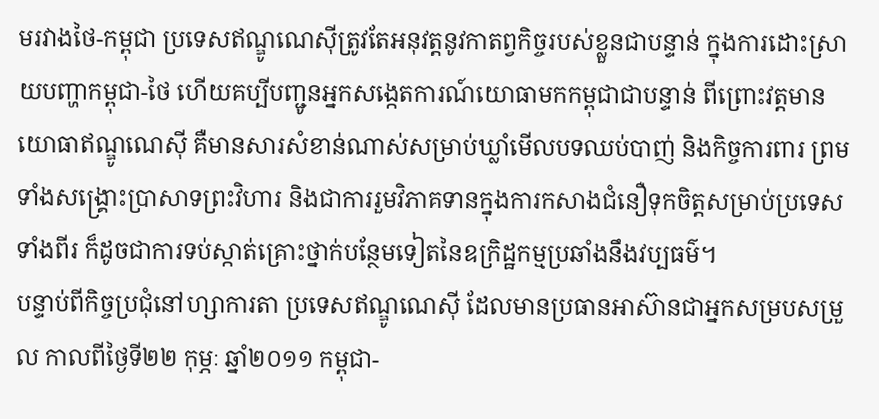មរវាងថៃ-កម្ពុជា ប្រទេសឥណ្ឌូណេស៊ីត្រូវតែអនុវត្តនូវកាតព្វកិច្ចរបស់ខ្លួនជាបន្ទាន់ ក្នុងការដោះស្រាយបញ្ហាកម្ពុជា-ថៃ ហើយគប្បីបញ្ជូនអ្នកសង្កេតការណ៍យោធាមកកម្ពុជាជាបន្ទាន់ ពីព្រោះវត្តមានយោធាឥណ្ឌូណេស៊ី គឺមានសារសំខាន់ណាស់សម្រាប់ឃ្លាំមើលបទឈប់បាញ់ និងកិច្ចការពារ ព្រមទាំងសង្គ្រោះប្រាសាទព្រះវិហារ និងជាការរួមវិភាគទានក្នុងការកសាងជំនឿទុកចិត្តសម្រាប់ប្រទេសទាំងពីរ ក៏ដូចជាការទប់ស្កាត់គ្រោះថ្នាក់បន្ថែមទៀតនៃឧក្រិដ្ឋកម្មប្រឆាំងនឹងវប្បធម៌។
បន្ទាប់ពីកិច្ចប្រជុំនៅហ្សាការតា ប្រទេសឥណ្ឌូណេស៊ី ដែលមានប្រធានអាស៊ានជាអ្នកសម្របសម្រួល កាលពីថ្ងៃទី២២ កុម្ភៈ ឆ្នាំ២០១១ កម្ពុជា-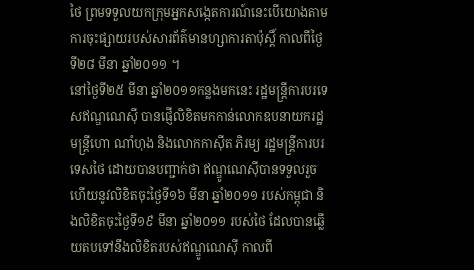ថៃ ព្រមទទួលយកក្រុមអ្នកសង្កេតការណ៍នេះបើយោងតាមការចុះផ្សាយរបស់សារព័ត៌មានហ្សាការតាប៉ុស្តិ៍ កាលពីថ្ងៃទី២៨ មីនា ឆ្នាំ២០១១ ។
នៅថ្ងៃទី២៥ មីនា ឆ្នាំ២០១១កន្លងមកនេះ រដ្ឋមន្រ្តីការបរទេសឥណ្ឌណេស៊ី បានផ្ញើលិខិតមកកាន់លោកឧបនាយករដ្ឋមន្រ្តីហោ ណាំហុង និងលោកកាស៊ីត ភិរម្យ រដ្ឋមន្រ្តីការបរទេសថៃ ដោយបានបញ្ជាក់ថា ឥណ្ឌូណេស៊ីបានទទួលរួចហើយនូវលិខិតចុះថ្ងៃទី១៦ មីនា ឆ្នាំ២០១១ របស់កម្ពុជា និងលិខិតចុះថ្ងៃទី១៩ មីនា ឆ្នាំ២០១១ របស់ថៃ ដែលបានឆ្លើយតបទៅនឹងលិខិតរបស់ឥណ្ឌូណេស៊ី កាលពី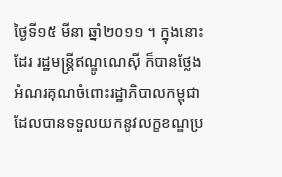ថ្ងៃទី១៥ មីនា ឆ្នាំ២០១១ ។ ក្នុងនោះដែរ រដ្ឋមន្រ្តីឥណ្ឌូណេស៊ី ក៏បានថ្លែងអំណរគុណចំពោះរដ្ឋាភិបាលកម្ពុជាដែលបានទទួលយកនូវលក្ខខណ្ឌប្រ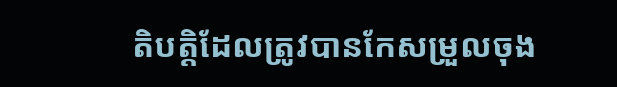តិបត្តិដែលត្រូវបានកែសម្រួលចុង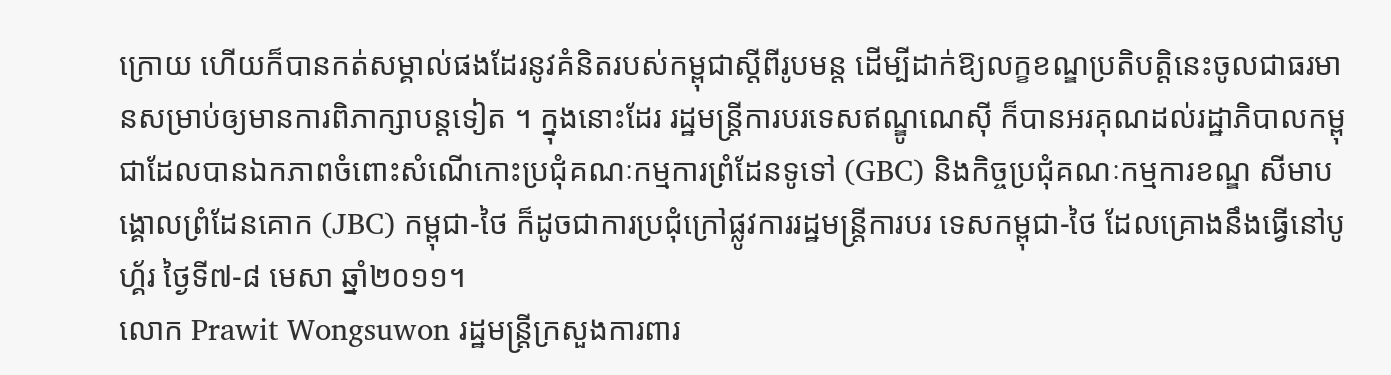ក្រោយ ហើយក៏បានកត់សម្គាល់ផងដែរនូវគំនិតរបស់កម្ពុជាស្តីពីរូបមន្ត ដើម្បីដាក់ឱ្យលក្ខខណ្ឌប្រតិបត្តិនេះចូលជាធរមានសម្រាប់ឲ្យមានការពិភាក្សាបន្តទៀត ។ ក្នុងនោះដែរ រដ្ឋមន្រ្តីការបរទេសឥណ្ឌូណេស៊ី ក៏បានអរគុណដល់រដ្ឋាភិបាលកម្ពុជាដែលបានឯកភាពចំពោះសំណើកោះប្រជុំគណៈកម្មការព្រំដែនទូទៅ (GBC) និងកិច្ចប្រជុំគណៈកម្មការខណ្ឌ សីមាបង្គោលព្រំដែនគោក (JBC) កម្ពុជា-ថៃ ក៏ដូចជាការប្រជុំក្រៅផ្លូវការរដ្ឋមន្រ្តីការបរ ទេសកម្ពុជា-ថៃ ដែលគ្រោងនឹងធ្វើនៅបូហ្គ័រ ថ្ងៃទី៧-៨ មេសា ឆ្នាំ២០១១។
លោក Prawit Wongsuwon រដ្ឋមន្រ្តីក្រសួងការពារ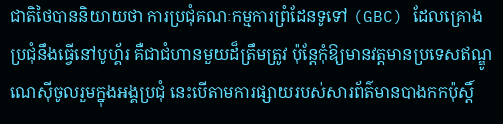ជាតិថៃបាននិយាយថា ការប្រជុំគណៈកម្មការព្រំដែនទូទៅ (GBC) ដែលគ្រោងប្រជុំនឹងធ្វើនៅបូហ្គ័រ គឺជាជំហានមួយដ៏ត្រឹមត្រូវ ប៉ុន្តែកុំឱ្យមានវត្តមានប្រទេសឥណ្ឌូណេស៊ីចូលរួមក្នុងអង្គប្រជុំ នេះបើតាមការផ្សាយរបស់សារព័ត៌មានបាងកកប៉ុស្តិ៍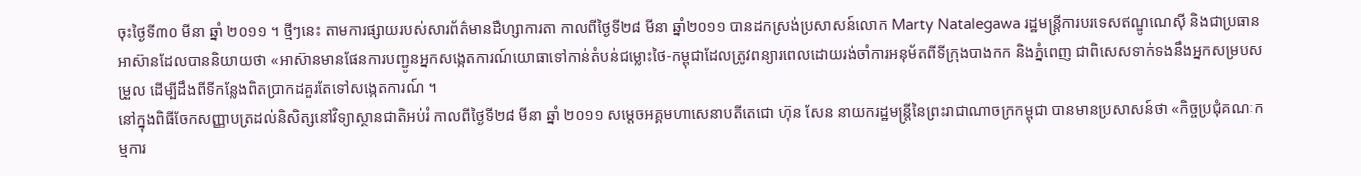ចុះថ្ងៃទី៣០ មីនា ឆ្នាំ ២០១១ ។ ថ្មីៗនេះ តាមការផ្សាយរបស់សារព័ត៌មានដឺហ្សាការតា កាលពីថ្ងៃទី២៨ មីនា ឆ្នាំ២០១១ បានដកស្រង់ប្រសាសន៍លោក Marty Natalegawa រដ្ឋមន្រ្តីការបរទេសឥណ្ឌូណេស៊ី និងជាប្រធានអាស៊ានដែលបាននិយាយថា «អាស៊ានមានផែនការបញ្ជូនអ្នកសង្កេតការណ៍យោធាទៅកាន់តំបន់ជម្លោះថៃ-កម្ពុជាដែលត្រូវពន្យារពេលដោយរង់ចាំការអនុម័តពីទីក្រុងបាងកក និងភ្នំពេញ ជាពិសេសទាក់ទងនឹងអ្នកសម្របសម្រួល ដើម្បីដឹងពីទីកន្លែងពិតប្រាកដគួរតែទៅសង្កេតការណ៍ ។
នៅក្នុងពិធីចែកសញ្ញាបត្រដល់និសិត្សនៅវិទ្យាស្ថានជាតិអប់រំ កាលពីថ្ងៃទី២៨ មីនា ឆ្នាំ ២០១១ សម្តេចអគ្គមហាសេនាបតីតេជោ ហ៊ុន សែន នាយករដ្ឋមន្រ្តីនៃព្រះរាជាណាចក្រកម្ពុជា បានមានប្រសាសន៍ថា «កិច្ចប្រជុំគណៈកម្មការ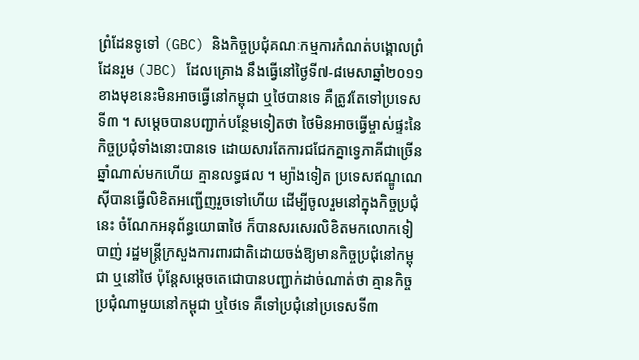ព្រំដែនទូទៅ (GBC) និងកិច្ចប្រជុំគណៈកម្មការកំណត់បង្គោលព្រំដែនរួម (JBC) ដែលគ្រោង នឹងធ្វើនៅថ្ងៃទី៧-៨មេសាឆ្នាំ២០១១ខាងមុខនេះមិនអាចធ្វើនៅកម្ពុជា ឬថៃបានទេ គឺត្រូវតែទៅប្រទេសទី៣ ។ សម្តេចបានបញ្ជាក់បន្ថែមទៀតថា ថៃមិនអាចធ្វើម្ចាស់ផ្ទះនៃកិច្ចប្រជុំទាំងនោះបានទេ ដោយសារតែការជជែកគ្នាទ្វេភាគីជាច្រើនឆ្នាំណាស់មកហើយ គ្មានលទ្ធផល ។ ម្យ៉ាងទៀត ប្រទេសឥណ្ឌូណេស៊ីបានធ្វើលិខិតអញ្ជើញរួចទៅហើយ ដើម្បីចូលរួមនៅក្នុងកិច្ចប្រជុំនេះ ចំណែកអនុព័ន្ធយោធាថៃ ក៏បានសរសេរលិខិតមកលោកទៀ បាញ់ រដ្ឋមន្រ្តីក្រសួងការពារជាតិដោយចង់ឱ្យមានកិច្ចប្រជុំនៅកម្ពុជា ឬនៅថៃ ប៉ុន្តែសម្តេចតេជោបានបញ្ជាក់ដាច់ណាត់ថា គ្មានកិច្ចប្រជុំណាមួយនៅកម្ពុជា ឬថៃទេ គឺទៅប្រជុំនៅប្រទេសទី៣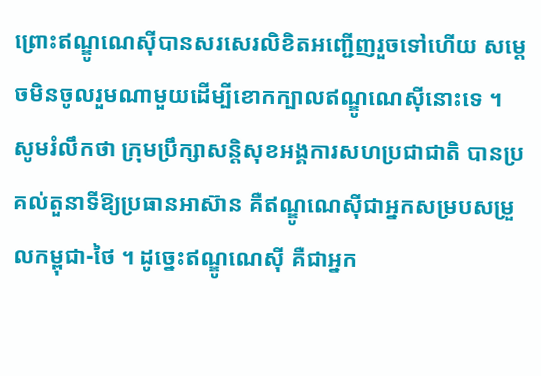ព្រោះឥណ្ឌូណេស៊ីបានសរសេរលិខិតអញ្ជើញរួចទៅហើយ សម្តេចមិនចូលរួមណាមួយដើម្បីខោកក្បាលឥណ្ឌូណេស៊ីនោះទេ ។
សូមរំលឹកថា ក្រុមប្រឹក្សាសន្តិសុខអង្គការសហប្រជាជាតិ បានប្រគល់តួនាទីឱ្យប្រធានអាស៊ាន គឺឥណ្ឌូណេស៊ីជាអ្នកសម្របសម្រួលកម្ពុជា-ថៃ ។ ដូច្នេះឥណ្ឌូណេស៊ី គឺជាអ្នក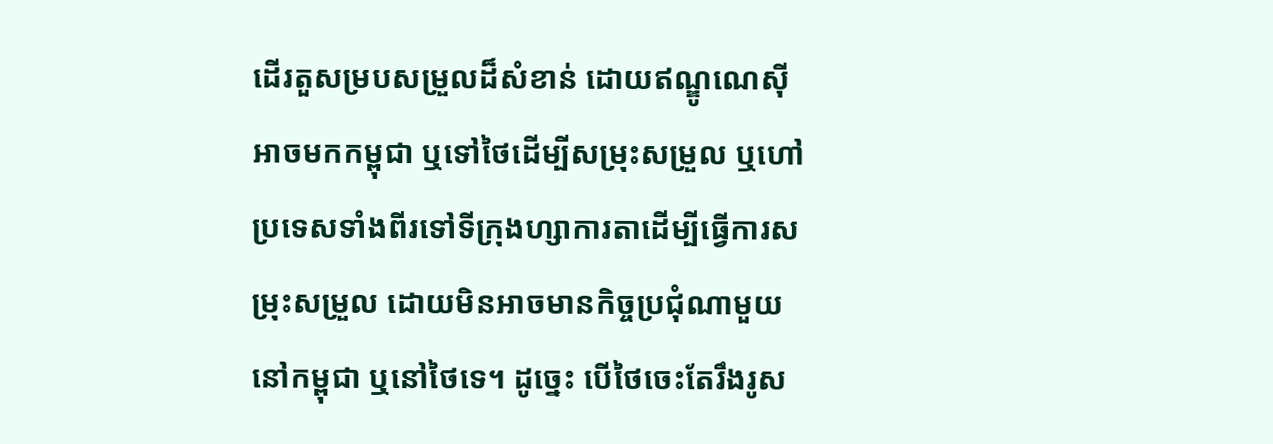ដើរតួសម្របសម្រួលដ៏សំខាន់ ដោយឥណ្ឌូណេស៊ីអាចមកកម្ពុជា ឬទៅថៃដើម្បីសម្រុះសម្រួល ឬហៅប្រទេសទាំងពីរទៅទីក្រុងហ្សាការតាដើម្បីធ្វើការសម្រុះសម្រួល ដោយមិនអាចមានកិច្ចប្រជុំណាមួយនៅកម្ពុជា ឬនៅថៃទេ។ ដូច្នេះ បើថៃចេះតែរឹងរូស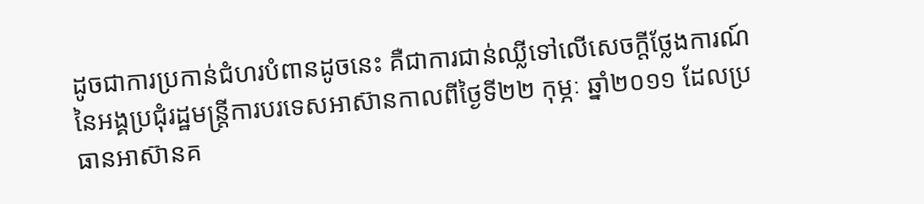ដូចជាការប្រកាន់ជំហរបំពានដូចនេះ គឺជាការជាន់ឈ្លីទៅលើសេចក្តីថ្លែងការណ៍នៃអង្គប្រជុំរដ្ឋមន្ត្រីការបរទេសអាស៊ានកាលពីថ្ងៃទី២២ កុម្ភៈ ឆ្នាំ២០១១ ដែលប្រធានអាស៊ានគ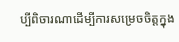ប្បីពិចារណាដើម្បីការសម្រេចចិត្តក្នុង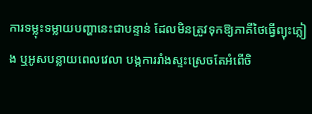ការទម្លុះទម្លាយបញ្ហានេះជាបន្ទាន់ ដែលមិនត្រូវទុកឱ្យភាគីថៃធ្វើព្យុះភ្លៀង ឬអូសបន្លាយពេលវេលា បង្កការរាំងស្ទះស្រេចតែអំពើចិ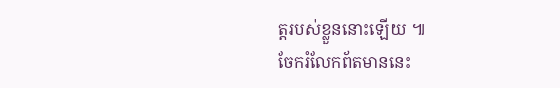ត្តរបស់ខ្លួននោះឡើយ ៕
ចែករំលែកព័តមាននេះ